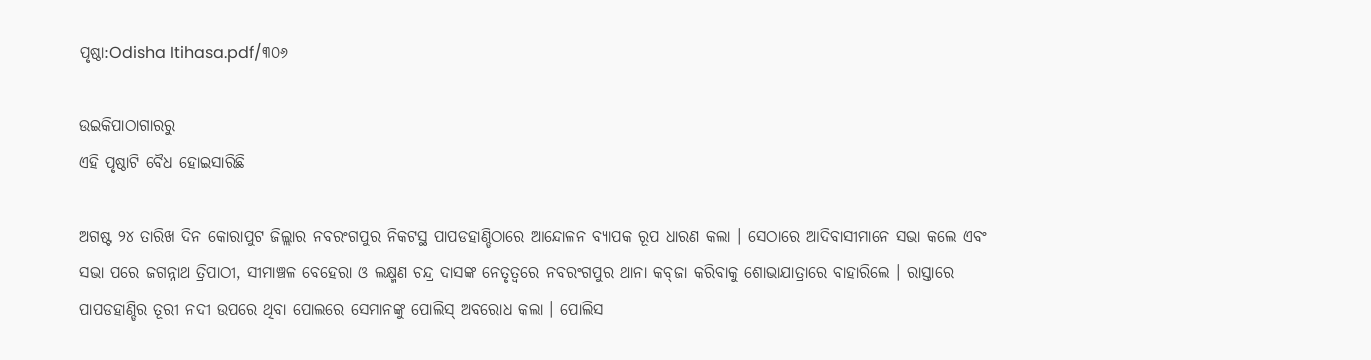ପୃଷ୍ଠା:Odisha Itihasa.pdf/୩୦୬

ଉଇକିପାଠାଗାର‌ରୁ
ଏହି ପୃଷ୍ଠାଟି ବୈଧ ହୋଇସାରିଛି

ଅଗଷ୍ଟ ୨୪ ତାରିଖ ଦିନ କୋରାପୁଟ ଜିଲ୍ଲାର ନବରଂଗପୁର ନିକଟସ୍ଥ ପାପଡହାଣ୍ଡିଠାରେ ଆନ୍ଦୋଳନ ବ୍ୟାପକ ରୂପ ଧାରଣ କଲା । ସେଠାରେ ଆଦିବାସୀମାନେ ସଭା କଲେ ଏବଂ ସଭା ପରେ ଜଗନ୍ନାଥ ତ୍ରିପାଠୀ, ସୀମାଞ୍ଚଳ ବେହେରା ଓ ଲକ୍ଷ୍ମଣ ଚନ୍ଦ୍ର ଦାସଙ୍କ ନେତୃତ୍ୱରେ ନବରଂଗପୁର ଥାନା କବ୍‍ଜା କରିବାକୁ ଶୋଭାଯାତ୍ରାରେ ବାହାରିଲେ । ରାସ୍ତାରେ ପାପଡହାଣ୍ଡିର ତୂରୀ ନଦୀ ଉପରେ ଥିବା ପୋଲରେ ସେମାନଙ୍କୁ ପୋଲିସ୍‍ ଅବରୋଧ କଲା । ପୋଲିସ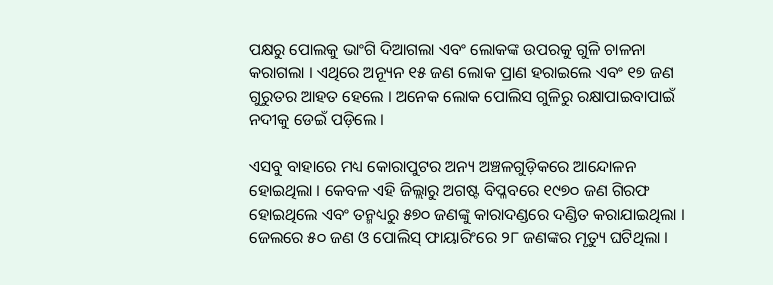ପକ୍ଷରୁ ପୋଲକୁ ଭାଂଗି ଦିଆଗଲା ଏବଂ ଲୋକଙ୍କ ଉପରକୁ ଗୁଳି ଚାଳନା କରାଗଲା । ଏଥିରେ ଅନ୍ୟୂନ ୧୫ ଜଣ ଲୋକ ପ୍ରାଣ ହରାଇଲେ ଏବଂ ୧୭ ଜଣ ଗୁରୁତର ଆହତ ହେଲେ । ଅନେକ ଲୋକ ପୋଲିସ ଗୁଳିରୁ ରକ୍ଷାପାଇବାପାଇଁ ନଦୀକୁ ଡେଇଁ ପଡ଼ିଲେ ।

ଏସବୁ ବାହାରେ ମଧ୍ୟ କୋରାପୁଟର ଅନ୍ୟ ଅଞ୍ଚଳଗୁଡ଼ିକରେ ଆନ୍ଦୋଳନ ହୋଇଥିଲା । କେବଳ ଏହି ଜିଲ୍ଲାରୁ ଅଗଷ୍ଟ ବିପ୍ଳବରେ ୧୯୭୦ ଜଣ ଗିରଫ ହୋଇଥିଲେ ଏବଂ ତନ୍ମଧ୍ୟରୁ ୫୭୦ ଜଣଙ୍କୁ କାରାଦଣ୍ଡରେ ଦଣ୍ଡିତ କରାଯାଇଥିଲା । ଜେଲରେ ୫୦ ଜଣ ଓ ପୋଲିସ୍‍ ଫାୟାରିଂରେ ୨୮ ଜଣଙ୍କର ମୃତ୍ୟୁ ଘଟିଥିଲା ।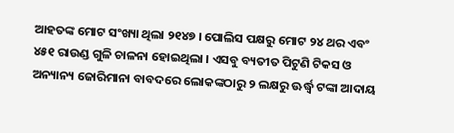ଆହତଙ୍କ ମୋଟ ସଂଖ୍ୟା ଥିଲା ୨୧୪୭ । ପୋଲିସ ପକ୍ଷରୁ ମୋଟ ୨୪ ଥର ଏବଂ ୪୫୧ ରାଉଣ୍ଡ ଗୁଳି ଚାଳନା ହୋଇଥିଲା । ଏସବୁ ବ୍ୟତୀତ ପିଟୁଣି ଟିକସ ଓ ଅନ୍ୟାନ୍ୟ ଜୋରିମାନା ବାବଦରେ ଲୋକଙ୍କଠାରୁ ୨ ଲକ୍ଷରୁ ଊର୍ଦ୍ଧ୍ୱ ଟଙ୍କା ଆଦାୟ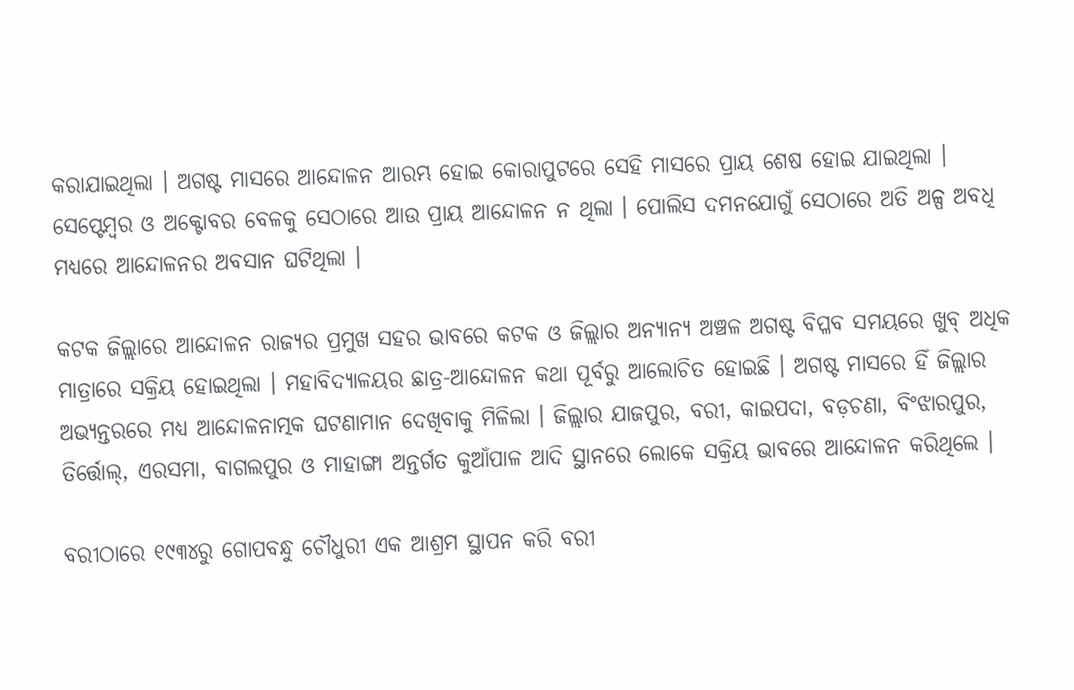କରାଯାଇଥିଲା । ଅଗଷ୍ଟ ମାସରେ ଆନ୍ଦୋଳନ ଆରମ୍ଭ ହୋଇ କୋରାପୁଟରେ ସେହି ମାସରେ ପ୍ରାୟ ଶେଷ ହୋଇ ଯାଇଥିଲା । ସେପ୍ଟେମ୍ବର ଓ ଅକ୍ଟୋବର ବେଳକୁ ସେଠାରେ ଆଉ ପ୍ରାୟ ଆନ୍ଦୋଳନ ନ ଥିଲା । ପୋଲିସ ଦମନଯୋଗୁଁ ସେଠାରେ ଅତି ଅଳ୍ପ ଅବଧି ମଧ୍ୟରେ ଆନ୍ଦୋଳନର ଅବସାନ ଘଟିଥିଲା ।

କଟକ ଜିଲ୍ଲାରେ ଆନ୍ଦୋଳନ ରାଜ୍ୟର ପ୍ରମୁଖ ସହର ଭାବରେ କଟକ ଓ ଜିଲ୍ଲାର ଅନ୍ୟାନ୍ୟ ଅଞ୍ଚଳ ଅଗଷ୍ଟ ବିପ୍ଳବ ସମୟରେ ଖୁବ୍‍ ଅଧିକ ମାତ୍ରାରେ ସକ୍ରିୟ ହୋଇଥିଲା । ମହାବିଦ୍ୟାଳୟର ଛାତ୍ର-ଆନ୍ଦୋଳନ କଥା ପୂର୍ବରୁ ଆଲୋଚିତ ହୋଇଛି । ଅଗଷ୍ଟ ମାସରେ ହିଁ ଜିଲ୍ଲାର ଅଭ୍ୟନ୍ତରରେ ମଧ୍ୟ ଆନ୍ଦୋଳନାତ୍ମକ ଘଟଣାମାନ ଦେଖିବାକୁ ମିଳିଲା । ଜିଲ୍ଲାର ଯାଜପୁର, ବରୀ, କାଇପଦା, ବଡ଼ଚଣା, ବିଂଝାରପୁର, ତିର୍ତ୍ତୋଲ୍‍, ଏରସମା, ବାଗଲପୁର ଓ ମାହାଙ୍ଗା ଅନ୍ତର୍ଗତ କୁଆଁପାଳ ଆଦି ସ୍ଥାନରେ ଲୋକେ ସକ୍ରିୟ ଭାବରେ ଆନ୍ଦୋଳନ କରିଥିଲେ ।

ବରୀଠାରେ ୧୯୩୪ରୁ ଗୋପବନ୍ଧୁ ଚୌଧୁରୀ ଏକ ଆଶ୍ରମ ସ୍ଥାପନ କରି ବରୀ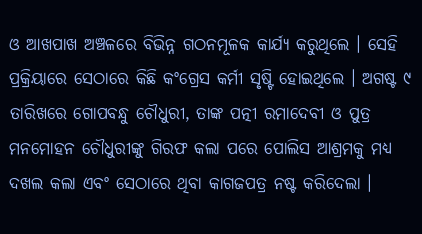ଓ ଆଖପାଖ ଅଞ୍ଚଳରେ ବିଭିନ୍ନ ଗଠନମୂଳକ କାର୍ଯ୍ୟ କରୁଥିଲେ । ସେହି ପ୍ରକ୍ରିୟାରେ ସେଠାରେ କିଛି କଂଗ୍ରେସ କର୍ମୀ ସୃଷ୍ଟି ହୋଇଥିଲେ । ଅଗଷ୍ଟ ୯ ତାରିଖରେ ଗୋପବନ୍ଧୁ ଚୌଧୁରୀ, ତାଙ୍କ ପତ୍ନୀ ରମାଦେବୀ ଓ ପୁତ୍ର ମନମୋହନ ଚୌଧୁରୀଙ୍କୁ ଗିରଫ କଲା ପରେ ପୋଲିସ ଆଶ୍ରମକୁ ମଧ୍ୟ ଦଖଲ କଲା ଏବଂ ସେଠାରେ ଥିବା କାଗଜପତ୍ର ନଷ୍ଟ କରିଦେଲା ।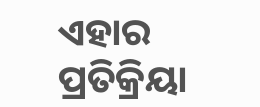ଏହାର ପ୍ରତିକ୍ରିୟା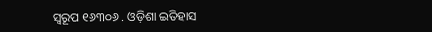ସ୍ୱରୂପ ୧୬୩୦୬ . ଓଡ଼ିଶା ଇତିହାସ